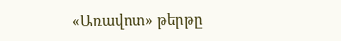«Առավոտ» թերթը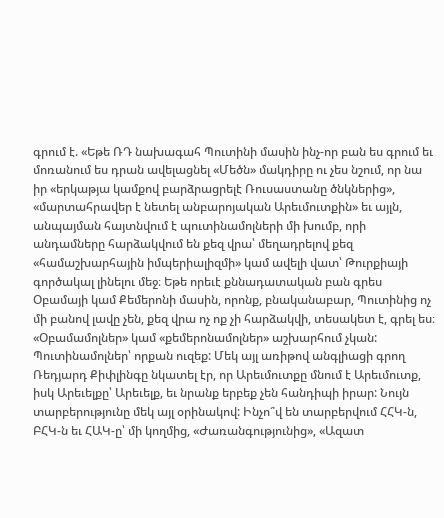գրում է. «Եթե ՌԴ նախագահ Պուտինի մասին ինչ-որ բան ես գրում եւ մոռանում ես դրան ավելացնել «Մեծն» մակդիրը ու չես նշում, որ նա իր «երկաթյա կամքով բարձրացրելէ Ռուսաստանը ծնկներից», «մարտահրավեր է նետել անբարոյական Արեւմուտքին» եւ այլն, անպայման հայտնվում է պուտինամոլների մի խումբ, որի անդամները հարձակվում են քեզ վրա՝ մեղադրելով քեզ «համաշխարհային իմպերիալիզմի» կամ ավելի վատ՝ Թուրքիայի գործակալ լինելու մեջ։ Եթե որեւէ քննադատական բան գրես Օբամայի կամ Քեմերոնի մասին, որոնք, բնականաբար, Պուտինից ոչ մի բանով լավը չեն, քեզ վրա ոչ ոք չի հարձակվի, տեսակետ է, գրել ես։ «Օբամամոլներ» կամ «քեմերոնամոլներ» աշխարհում չկան: Պուտինամոլներ՝ որքան ուզեք: Մեկ այլ առիթով անգլիացի գրող Ռեդյարդ Քիփլինգը նկատել էր, որ Արեւմուտքը մնում է Արեւմուտք, իսկ Արեւելքը՝ Արեւելք, եւ նրանք երբեք չեն հանդիպի իրար: Նույն տարբերությունը մեկ այլ օրինակով: Ինչո՞վ են տարբերվում ՀՀԿ-ն, ԲՀԿ-ն եւ ՀԱԿ-ը՝ մի կողմից, «Ժառանգությունից», «Ազատ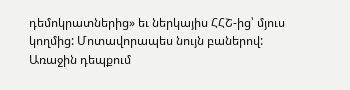դեմոկրատներից» եւ ներկայիս ՀՀՇ-ից՝ մյուս կողմից: Մոտավորապես նույն բաներով: Առաջին դեպքում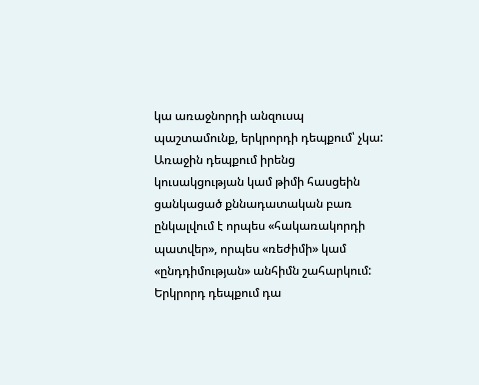կա առաջնորդի անզուսպ պաշտամունք, երկրորդի դեպքում՝ չկա: Առաջին դեպքում իրենց կուսակցության կամ թիմի հասցեին ցանկացած քննադատական բառ ընկալվում է որպես «հակառակորդի պատվեր», որպես «ռեժիմի» կամ «ընդդիմության» անհիմն շահարկում: Երկրորդ դեպքում դա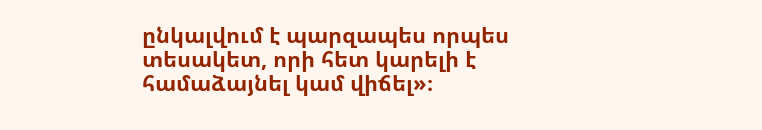ընկալվում է պարզապես որպես տեսակետ, որի հետ կարելի է համաձայնել կամ վիճել»։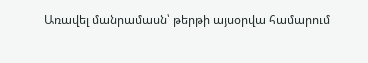Առավել մանրամասն՝ թերթի այսօրվա համարում